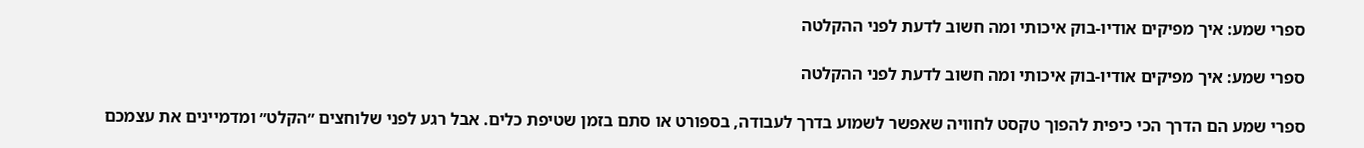ספרי שמע: איך מפיקים אודיו-בוק איכותי ומה חשוב לדעת לפני ההקלטה

ספרי שמע: איך מפיקים אודיו-בוק איכותי ומה חשוב לדעת לפני ההקלטה

ספרי שמע הם הדרך הכי כיפית להפוך טקסט לחוויה שאפשר לשמוע בדרך לעבודה, בספורט או סתם בזמן שטיפת כלים. אבל רגע לפני שלוחצים ״הקלט״ ומדמיינים את עצמכם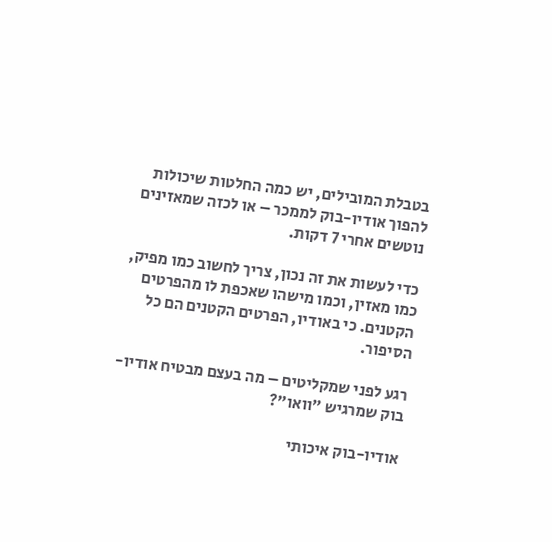בטבלת המובילים, יש כמה החלטות שיכולות להפוך אודיו-בוק לממכר – או לכזה שמאזינים נוטשים אחרי 7 דקות.

כדי לעשות את זה נכון, צריך לחשוב כמו מפיק, כמו מאזין, וכמו מישהו שאכפת לו מהפרטים הקטנים. כי באודיו, הפרטים הקטנים הם כל הסיפור.

רגע לפני שמקליטים – מה בעצם מבטיח אודיו-בוק שמרגיש ״וואו״?

אודיו-בוק איכותי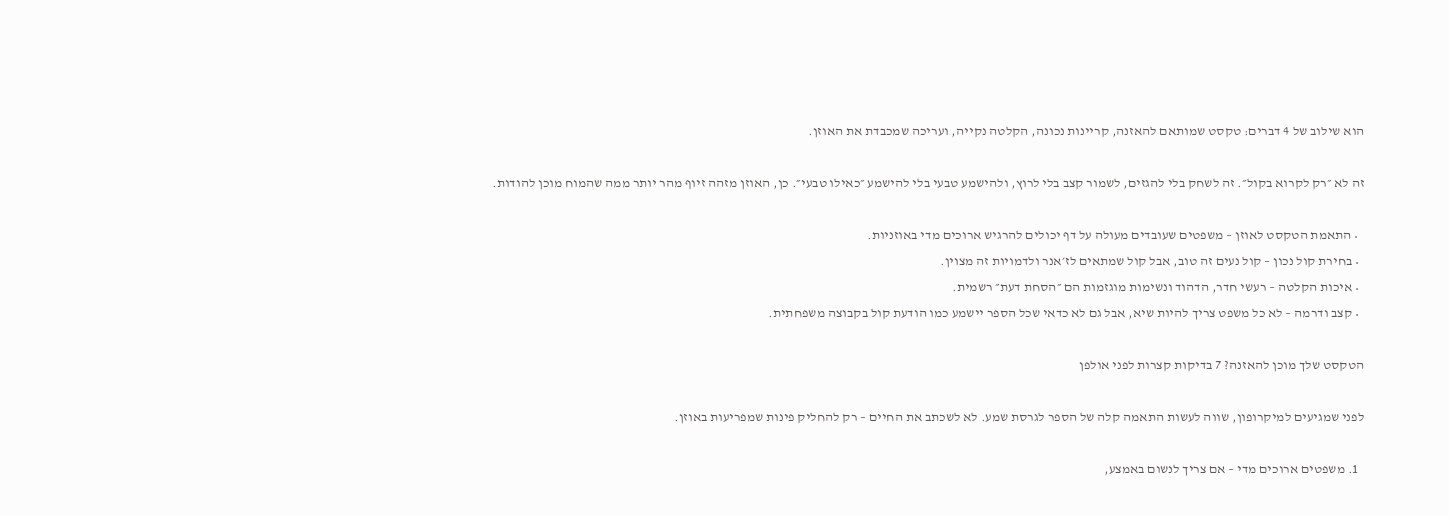הוא שילוב של 4 דברים: טקסט שמותאם להאזנה, קריינות נכונה, הקלטה נקייה, ועריכה שמכבדת את האוזן.

זה לא ״רק לקרוא בקול״. זה לשחק בלי להגזים, לשמור קצב בלי לרוץ, ולהישמע טבעי בלי להישמע ״כאילו טבעי״. כן, האוזן מזהה זיוף מהר יותר ממה שהמוח מוכן להודות.

  • התאמת הטקסט לאוזן – משפטים שעובדים מעולה על דף יכולים להרגיש ארוכים מדי באוזניות.
  • בחירת קול נכון – קול נעים זה טוב, אבל קול שמתאים לז׳אנר ולדמויות זה מצוין.
  • איכות הקלטה – רעשי חדר, הדהוד ונשימות מוגזמות הם ״הסחת דעת״ רשמית.
  • קצב ודרמה – לא כל משפט צריך להיות שיא, אבל גם לא כדאי שכל הספר יישמע כמו הודעת קול בקבוצה משפחתית.

הטקסט שלך מוכן להאזנה? 7 בדיקות קצרות לפני אולפן

לפני שמגיעים למיקרופון, שווה לעשות התאמה קלה של הספר לגרסת שמע. לא לשכתב את החיים – רק להחליק פינות שמפריעות באוזן.

  1. משפטים ארוכים מדי – אם צריך לנשום באמצע,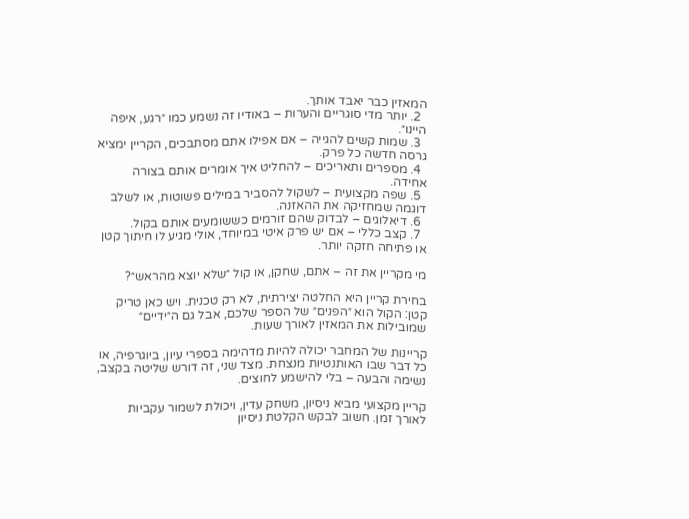המאזין כבר יאבד אותך.
  2. יותר מדי סוגריים והערות – באודיו זה נשמע כמו ״רגע, איפה היינו״.
  3. שמות קשים להגייה – אם אפילו אתם מסתבכים, הקריין ימציא גרסה חדשה כל פרק.
  4. מספרים ותאריכים – להחליט איך אומרים אותם בצורה אחידה.
  5. שפה מקצועית – לשקול להסביר במילים פשוטות, או לשלב דוגמה שמחזיקה את ההאזנה.
  6. דיאלוגים – לבדוק שהם זורמים כששומעים אותם בקול.
  7. קצב כללי – אם יש פרק איטי במיוחד, אולי מגיע לו חיתוך קטן או פתיחה חזקה יותר.

מי מקריין את זה – אתם, שחקן, או קול ״שלא יוצא מהראש״?

בחירת קריין היא החלטה יצירתית, לא רק טכנית. ויש כאן טריק קטן: הקול הוא ״הפנים״ של הספר שלכם, אבל גם ה״ידיים״ שמובילות את המאזין לאורך שעות.

קריינות של המחבר יכולה להיות מדהימה בספרי עיון, ביוגרפיה, או כל דבר שבו האותנטיות מנצחת. מצד שני, זה דורש שליטה בקצב, נשימה והבעה – בלי להישמע לחוצים.

קריין מקצועי מביא ניסיון, משחק עדין, ויכולת לשמור עקביות לאורך זמן. חשוב לבקש הקלטת ניסיון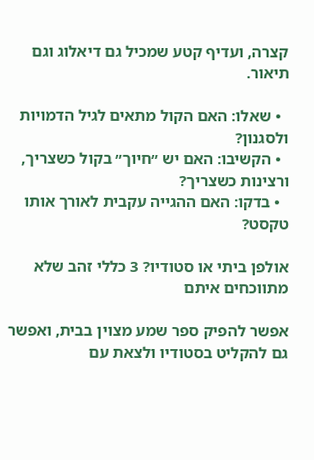קצרה, ועדיף קטע שמכיל גם דיאלוג וגם תיאור.

  • שאלו: האם הקול מתאים לגיל הדמויות ולסגנון?
  • הקשיבו: האם יש ״חיוך״ בקול כשצריך, ורצינות כשצריך?
  • בדקו: האם ההגייה עקבית לאורך אותו טקסט?

אולפן ביתי או סטודיו? 3 כללי זהב שלא מתווכחים איתם

אפשר להפיק ספר שמע מצוין בבית, ואפשר גם להקליט בסטודיו ולצאת עם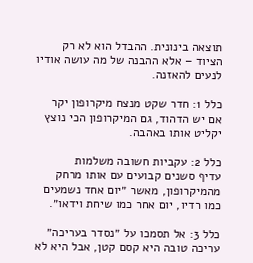תוצאה בינונית. ההבדל הוא לא רק הציוד – אלא ההבנה של מה עושה אודיו לנעים להאזנה.

כלל 1: חדר שקט מנצח מיקרופון יקר
אם יש הדהוד, גם המיקרופון הכי נוצץ יקליט אותו באהבה.

כלל 2: עקביות חשובה משלמות
עדיף סשנים קבועים עם אותו מרחק מהמיקרופון, מאשר ״יום אחד נשמעים כמו רדיו, יום אחר כמו שיחת וידאו״.

כלל 3: אל תסמכו על ״נסדר בעריכה״
עריכה טובה היא קסם קטן, אבל היא לא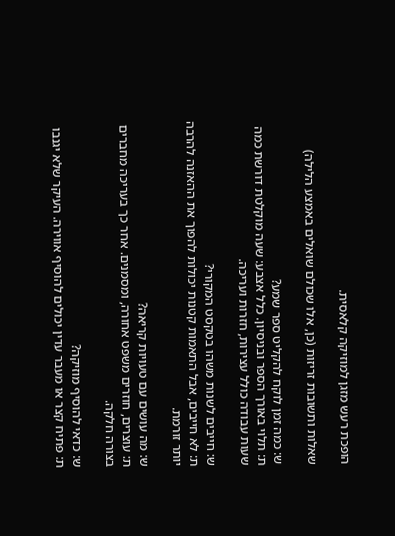הופכת רעש מזגן למוזיקה קלאסית.

שאלות ותשובות זריזות (כן, אלו שכולם שואלים באמצע הלילה)

ש: כמה זמן לוקח להקליט ספר שמע?
ת: תלוי באורך הספר ובניסיון. כלל אצבע: שעה מוקלטת דורשת כמה שעות עבודה כולל עצירות, חזרות ועריכה.

ש: חייבים לשנות משהו בטקסט המקורי?
ת: לא חייבים, אבל התאמות קטנות יכולות להפוך את ההאזנה להרבה יותר זורמת.

ש: מה עושים עם טעויות קריאה?
ת: עוצרים, חוזרים משפט אחורה, ומסמנים. אחר כך בעריכה מחברים בצורה חלקה.

ש: כדאי להוסיף מוזיקה?
ת: פתיח קצר או מעבר עדין יכולים להוסיף אווירה. העיקר שלא יגנבו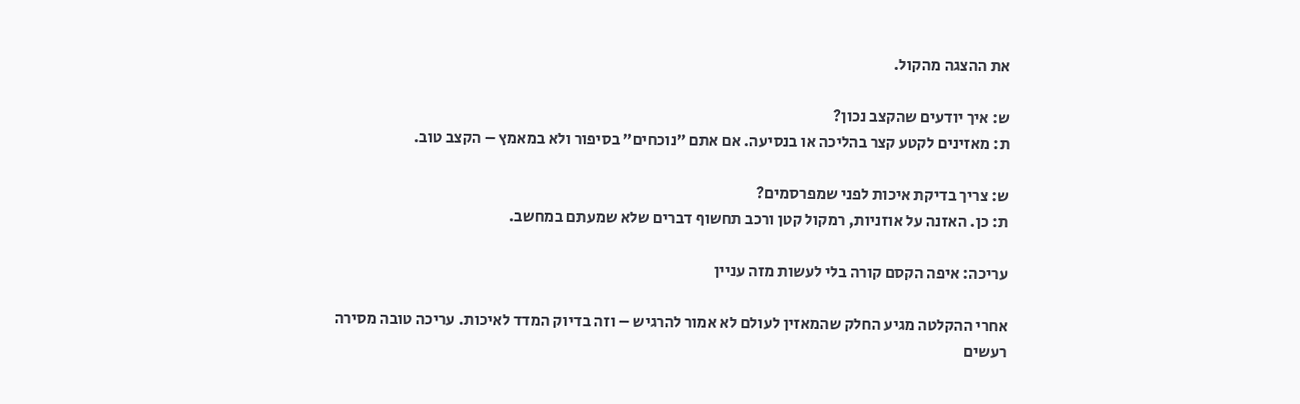את ההצגה מהקול.

ש: איך יודעים שהקצב נכון?
ת: מאזינים לקטע קצר בהליכה או בנסיעה. אם אתם ״נוכחים״ בסיפור ולא במאמץ – הקצב טוב.

ש: צריך בדיקת איכות לפני שמפרסמים?
ת: כן. האזנה על אוזניות, רמקול קטן ורכב תחשוף דברים שלא שמעתם במחשב.

עריכה: איפה הקסם קורה בלי לעשות מזה עניין

אחרי ההקלטה מגיע החלק שהמאזין לעולם לא אמור להרגיש – וזה בדיוק המדד לאיכות. עריכה טובה מסירה רעשים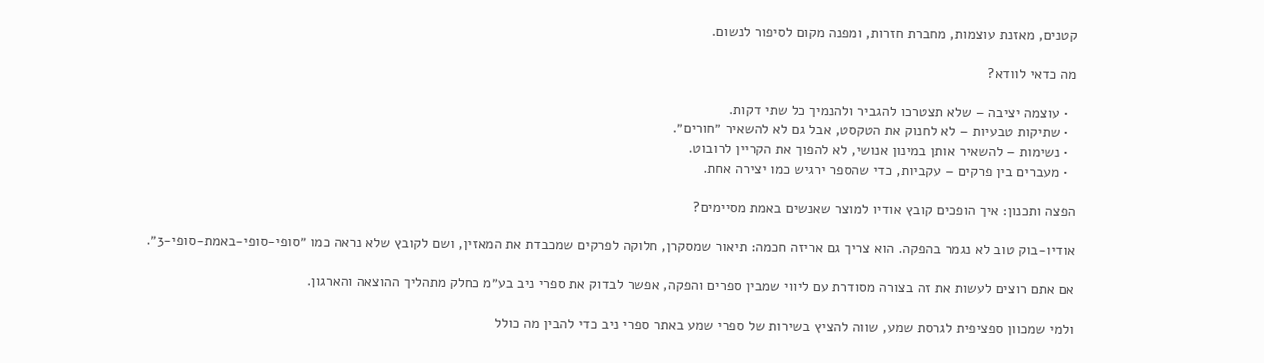קטנים, מאזנת עוצמות, מחברת חזרות, ומפנה מקום לסיפור לנשום.

מה כדאי לוודא?

  • עוצמה יציבה – שלא תצטרכו להגביר ולהנמיך כל שתי דקות.
  • שתיקות טבעיות – לא לחנוק את הטקסט, אבל גם לא להשאיר ״חורים״.
  • נשימות – להשאיר אותן במינון אנושי, לא להפוך את הקריין לרובוט.
  • מעברים בין פרקים – עקביות, כדי שהספר ירגיש כמו יצירה אחת.

הפצה ותכנון: איך הופכים קובץ אודיו למוצר שאנשים באמת מסיימים?

אודיו-בוק טוב לא נגמר בהפקה. הוא צריך גם אריזה חכמה: תיאור שמסקרן, חלוקה לפרקים שמכבדת את המאזין, ושם לקובץ שלא נראה כמו ״סופי-סופי-באמת-סופי-3״.

אם אתם רוצים לעשות את זה בצורה מסודרת עם ליווי שמבין ספרים והפקה, אפשר לבדוק את ספרי ניב בע״מ כחלק מתהליך ההוצאה והארגון.

ולמי שמכוון ספציפית לגרסת שמע, שווה להציץ בשירות של ספרי שמע באתר ספרי ניב כדי להבין מה כולל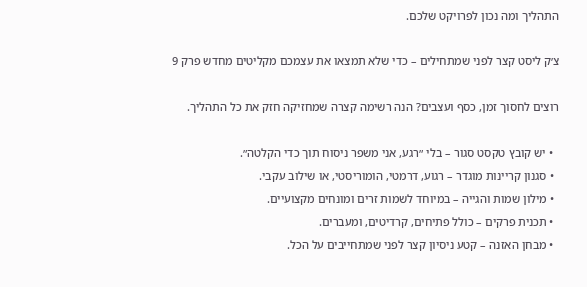התהליך ומה נכון לפרויקט שלכם.

צ׳ק ליסט קצר לפני שמתחילים – כדי שלא תמצאו את עצמכם מקליטים מחדש פרק 9

רוצים לחסוך זמן, כסף ועצבים? הנה רשימה קצרה שמחזיקה חזק את כל התהליך.

  • יש קובץ טקסט סגור – בלי ״רגע, אני משפר ניסוח תוך כדי הקלטה״.
  • סגנון קריינות מוגדר – רגוע, דרמטי, הומוריסטי, או שילוב עקבי.
  • מילון שמות והגייה – במיוחד לשמות זרים ומונחים מקצועיים.
  • תכנית פרקים – כולל פתיחים, קרדיטים, ומעברים.
  • מבחן האזנה – קטע ניסיון קצר לפני שמתחייבים על הכל.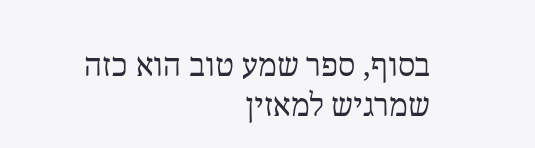בסוף, ספר שמע טוב הוא כזה שמרגיש למאזין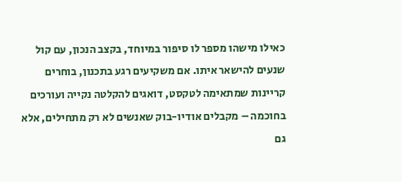כאילו מישהו מספר לו סיפור במיוחד, בקצב הנכון, עם קול שנעים להישאר איתו. אם משקיעים רגע בתכנון, בוחרים קריינות שמתאימה לטקסט, דואגים להקלטה נקייה ועורכים בחוכמה – מקבלים אודיו-בוק שאנשים לא רק מתחילים, אלא גם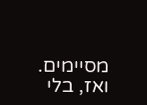מסיימים. ואז, בלי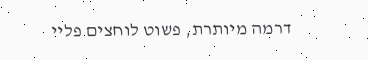דרמה מיותרת, פשוט לוחצים פליי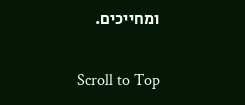ומחייכים.

Scroll to Top